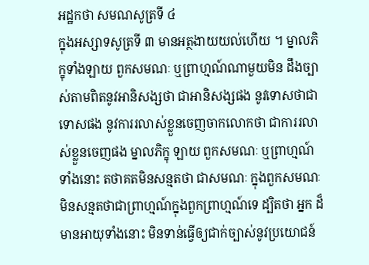អដ្ឋកថា សមណសូត្រទី ៤
ក្នុងអស្សាទសូត្រទី ៣ មានអត្ថងាយយល់ហើយ ។ ម្នាលភិក្ខុទាំងឡាយ ពួកសមណៈ ឬព្រាហ្មណ៍ណាមួយមិន ដឹងច្បាស់តាមពិតនូវអានិសង្សថា ជាអានិសង្សផង នូវទោសថាជាទោសផង នូវការរលាស់ខ្លួនចេញចាកលោកថា ជាការរលាស់ខ្លួនចេញផង ម្នាលភិក្ខុ ឡាយ ពួកសមណៈ ឬព្រាហ្មណ៍ទាំងនោះ តថាគតមិនសន្មតថា ជាសមណៈ ក្នុងពួកសមណៈ មិនសន្មតថាជាព្រាហ្មណ៍ក្នុងពួកព្រាហ្មណ៍ទេ ដ្បិតថា អ្នក ដ៏មានអាយុទាំងនោះ មិនទាន់ធ្វើឲ្យជាក់ច្បាស់នូវប្រយោជន៍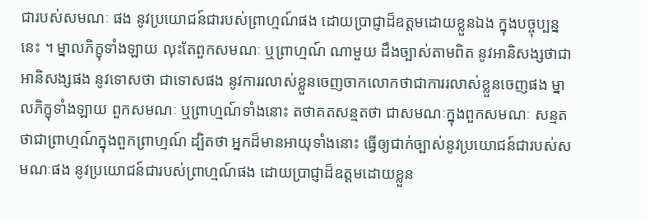ជារបស់សមណៈ ផង នូវប្រយោជន៍ជារបស់ព្រាហ្មណ៍ផង ដោយប្រាជ្ញាដ៏ឧត្តមដោយខ្លួនឯង ក្នុងបច្ចុប្បន្ននេះ ។ ម្នាលភិក្ខុទាំងឡាយ លុះតែពួកសមណៈ ឬព្រាហ្មណ៍ ណាមួយ ដឹងច្បាស់តាមពិត នូវអានិសង្សថាជាអានិសង្សផង នូវទោសថា ជាទោសផង នូវការរលាស់ខ្លួនចេញចាកលោកថាជាការរលាស់ខ្លួនចេញផង ម្នាលភិក្ខុទាំងឡាយ ពួកសមណៈ ឬព្រាហ្មណ៍ទាំងនោះ តថាគតសន្មតថា ជាសមណៈក្នុងពួកសមណៈ សន្មតថាជាព្រាហ្មណ៍ក្នុងពួកព្រាហ្មណ៍ ដ្បិតថា អ្នកដ៏មានអាយុទាំងនោះ ធ្វើឲ្យជាក់ច្បាស់នូវប្រយោជន៍ជារបស់សមណៈផង នូវប្រយោជន៍ជារបស់ព្រាហ្មណ៍ផង ដោយប្រាជ្ញាដ៏ឧត្តមដោយខ្លួន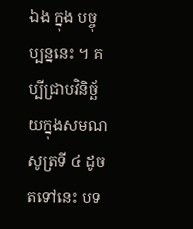ឯង ក្នុង បច្ចុប្បន្ននេះ ។ គប្បីជ្រាបវិនិច្ឆ័យក្នុងសមណសូត្រទី ៤ ដូចតទៅនេះ បទ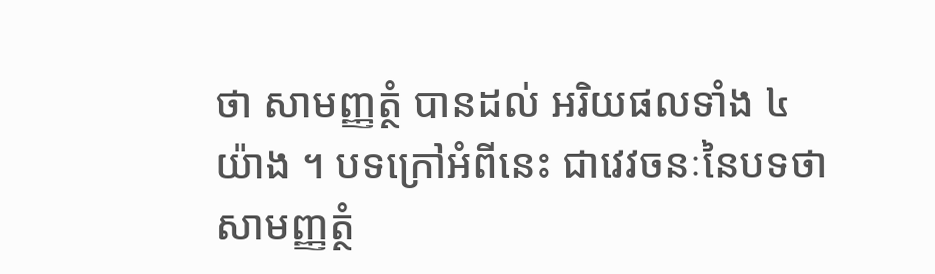ថា សាមញ្ញត្ថំ បានដល់ អរិយផលទាំង ៤ យ៉ាង ។ បទក្រៅអំពីនេះ ជាវេវចនៈនៃបទថា សាមញ្ញត្ថំ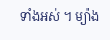ទាំងអស់ ។ ម្យ៉ាង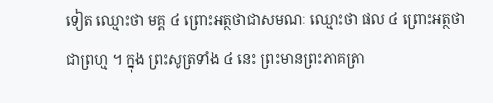ទៀត ឈ្មោះថា មគ្គ ៤ ព្រោះអត្ថថាជាសមណៈ ឈ្មោះថា ផល ៤ ព្រោះអត្ថថាជាព្រហ្ម ។ ក្នុង ព្រះសូត្រទាំង ៤ នេះ ព្រះមានព្រះភាគត្រា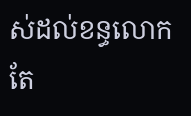ស់ដល់ខន្ធលោកតែ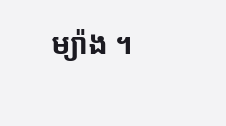ម្យ៉ាង ។